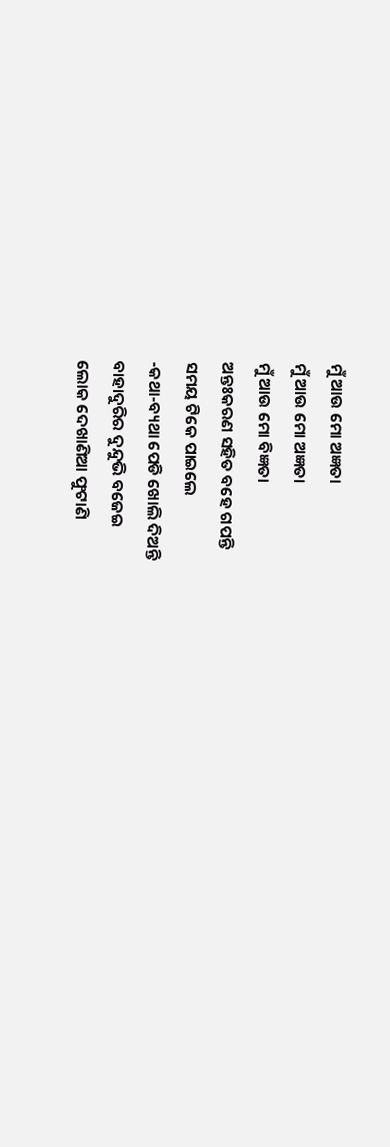ମୁଁ ଆଉ ମୋ ଅଜ୍ଞତା
ମୁଁ ଆଉ ମୋ ଅଜ୍ଞତା
ମୁଁ ଆଉ ମୋ ବିଜ୍ଞତା
ଅନ୍ତଃକରଣ ସହିତ ବହେ ଗପନ୍ତି
ସମୟ ଟିକେ ପାଇଲେ
-କଥା-ବ୍ୟଥା ପେଡି ଖୋଲି ଦିଅନ୍ତି
ବାହାଦୁରିର ଦୁନ୍ଦୁଭି ବଜେଇ
ଲୋକ ଦେଖାଣିଆ ଫୁଟାଣି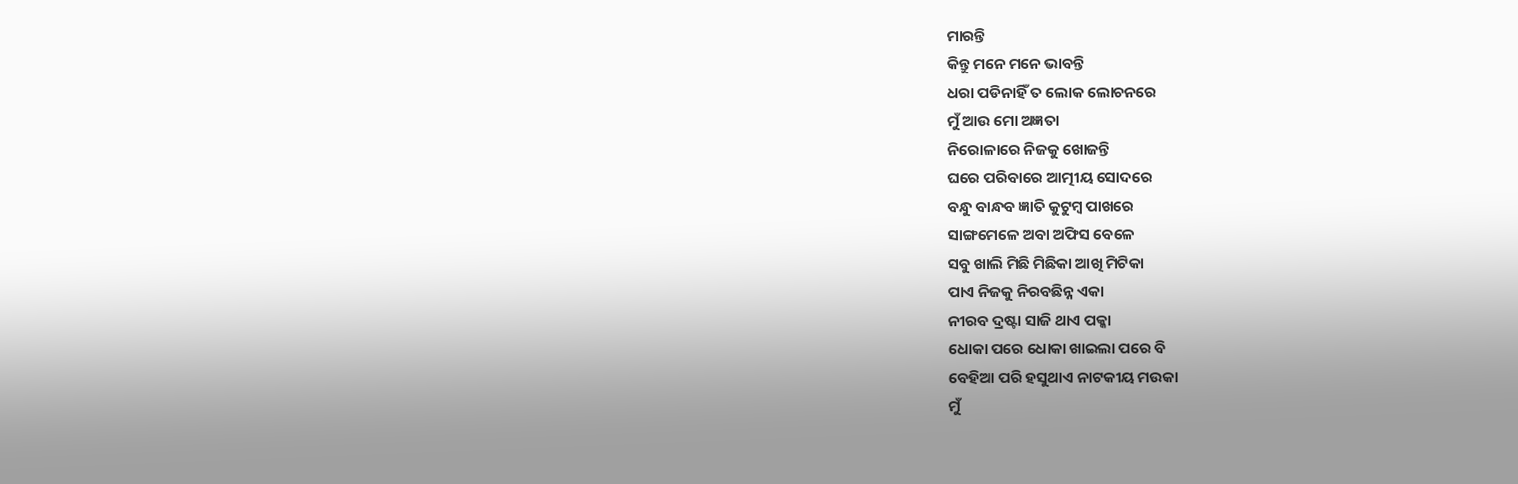ମାରନ୍ତି
କିନ୍ତୁ ମନେ ମନେ ଭାବନ୍ତି
ଧରା ପଡିନାହିଁ ତ ଲୋକ ଲୋଚନରେ
ମୁଁ ଆଉ ମୋ ଅଜ୍ଞତା
ନିରୋଳାରେ ନିଜକୁ ଖୋଜନ୍ତି
ଘରେ ପରିବାରେ ଆତ୍ମୀୟ ସୋଦରେ
ବନ୍ଧୁ ବାନ୍ଧବ ଜ୍ଞାତି କୁଟୁମ୍ବ ପାଖରେ
ସାଙ୍ଗମେଳେ ଅବା ଅଫିସ ବେଳେ
ସବୁ ଖାଲି ମିଛି ମିଛିକା ଆଖି ମିଟିକା
ପାଏ ନିଜକୁ ନିରବଛିନ୍ନ ଏକା
ନୀରବ ଦ୍ରଷ୍ଟା ସାଜି ଥାଏ ପକ୍କା
ଧୋକା ପରେ ଧୋକା ଖାଇଲା ପରେ ବି
ବେହିଆ ପରି ହସୁଥାଏ ନାଟକୀୟ ମଉକା
ମୁଁ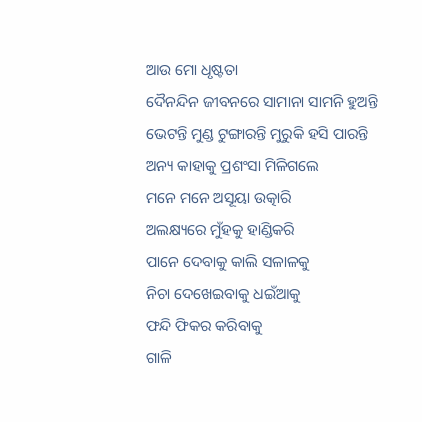ଆଉ ମୋ ଧୃଷ୍ଟତା
ଦୈନନ୍ଦିନ ଜୀବନରେ ସାମାନା ସାମନି ହୁଅନ୍ତି
ଭେଟନ୍ତି ମୁଣ୍ଡ ଟୁଙ୍ଗାରନ୍ତି ମୁରୁକି ହସି ପାରନ୍ତି
ଅନ୍ୟ କାହାକୁ ପ୍ରଶଂସା ମିଳିଗଲେ
ମନେ ମନେ ଅସୂୟା ଉତ୍କାରି
ଅଲକ୍ଷ୍ୟରେ ମୁଁହକୁ ହାଣ୍ଡିକରି
ପାନେ ଦେବାକୁ କାଲି ସଳାଳକୁ
ନିଚା ଦେଖେଇବାକୁ ଧଇଁଆକୁ
ଫନ୍ଦି ଫିକର କରିବାକୁ
ଗାଳି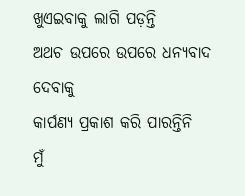ଖୁଏଇବାକୁ ଲାଗି ପଡ଼ନ୍ତି
ଅଥଚ ଉପରେ ଉପରେ ଧନ୍ୟବାଦ ଦେବାକୁ
କାର୍ପଣ୍ୟ ପ୍ରକାଶ କରି ପାରନ୍ତିନି
ମୁଁ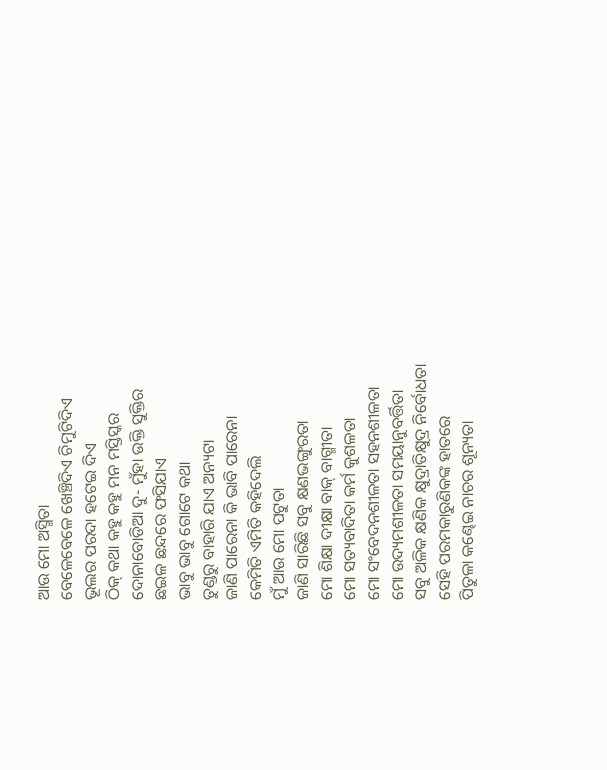ଆଉ ମୋ ଅସ୍ମିତା
ବେଳେବେଳେ ଖେଞ୍ଚିଦିଏ ଚିମୁଟିଦିଏ
ଭୂଲର ପରଦା ହଟେଇ ଦିଏ
ଠିକ୍ କଥା କହୁ କହୁ ମନ ମସ୍ତିସ୍କର
ଦୋନାବୋଡିଆ ଦୁ- ମୁଁହା ଉକ୍ତି ସୁକ୍ତିର
ଛଇଳ ଛନ୍ଦରେ ଫସିଯାଏ
ଭାବୁ ଭାବୁ ଗୋଟେ କଥା
ତୁଣ୍ଡରୁ ବାହାରି ଯାଏ ଅନ୍ୟଟା
ଜାଣି ପାରେନା କି ଭାବି ପାରେନା
କେମିତି ଏମିତି କହିଦେଲି
ମୁଁ ଆଉ ମୋ ପଟୁତା
ଜାଣି ସାରିଛି ସବୁ କ୍ଷଣଭଙ୍ଗୁରତା
ମୋ ଶିକ୍ଷା ଦୀକ୍ଷା ବାକ୍ ବାଗ୍ମୀତା
ମୋ ସତ୍ୟବାଦିତା କର୍ମ କୁଶଳତା
ମୋ ସଂବେଦନଶୀଳତା ସହନଶୀଳତା
ମୋ ଉଦ୍ୟମଶୀଳତା ସମୟାନୁବର୍ତ୍ତିତା
ସବୁ ଅଳିକ କ୍ଷଣିକ କ୍ଷୁଦ୍ରାତିକ୍ଷୁଦ୍ର ନିର୍ବୋଧତା
ସେହି ପରମକାରୁଣିକଙ୍କ ହାତରେ
ପିତୁଳା କଣ୍ଢେଇ ନାଚର ଶୂନ୍ୟତା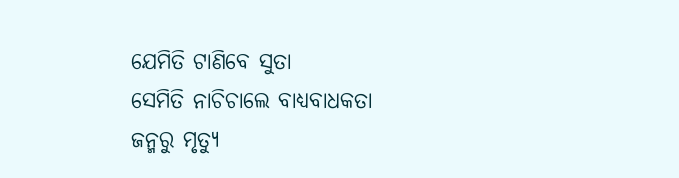ଯେମିତି ଟାଣିବେ ସୁତା
ସେମିତି ନାଚିଚାଲେ ବାଧ୍ୟବାଧକତା
ଜନ୍ମରୁ ମୃତ୍ୟୁ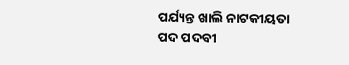ପର୍ଯ୍ୟନ୍ତ ଖାଲି ନାଟକୀୟତା
ପଦ ପଦବୀ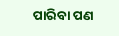ପାରିବା ପଣ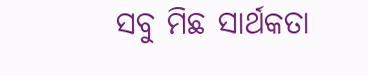ସବୁ ମିଛ ସାର୍ଥକତା